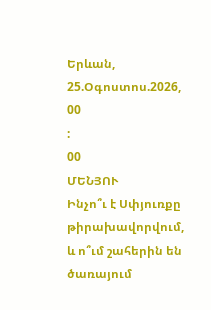Երևան, 25.Օգոստոս.2026,
00
:
00
ՄԵՆՅՈՒ
Ինչո՞ւ է Սփյուռքը թիրախավորվում, և ո՞ւմ շահերին են ծառայում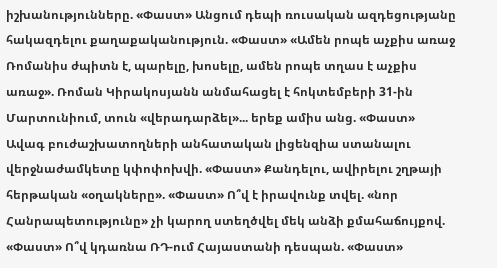իշխանությունները. «Փաստ» Անցում դեպի ռուսական ազդեցությանը հակազդելու քաղաքականություն. «Փաստ» «Ամեն րոպե աչքիս առաջ Ռոմանիս ժպիտն է, պարելը, խոսելը, ամեն րոպե տղաս է աչքիս առաջ». Ռոման Կիրակոսյանն անմահացել է հոկտեմբերի 31-ին Մարտունիում, տուն «վերադարձել»... երեք ամիս անց. «Փաստ» Ավագ բուժաշխատողների անհատական լիցենզիա ստանալու վերջնաժամկետը կփոփոխվի. «Փաստ» Քանդելու, ավիրելու շղթայի հերթական «օղակները». «Փաստ» Ո՞վ է իրավունք տվել. «նոր Հանրապետությունը» չի կարող ստեղծվել մեկ անձի քմահաճույքով. «Փաստ» Ո՞վ կդառնա ՌԴ-ում Հայաստանի դեսպան. «Փաստ»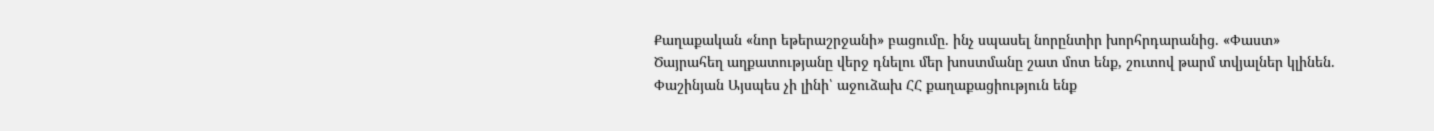Քաղաքական «նոր եթերաշրջանի» բացումը. ինչ սպասել նորընտիր խորհրդարանից. «Փաստ» Ծայրահեղ աղքատությանը վերջ դնելու մեր խոստմանը շատ մոտ ենք, շուտով թարմ տվյալներ կլինեն. Փաշինյան Այսպես չի լինի՝ աջուձախ ՀՀ քաղաքացիություն ենք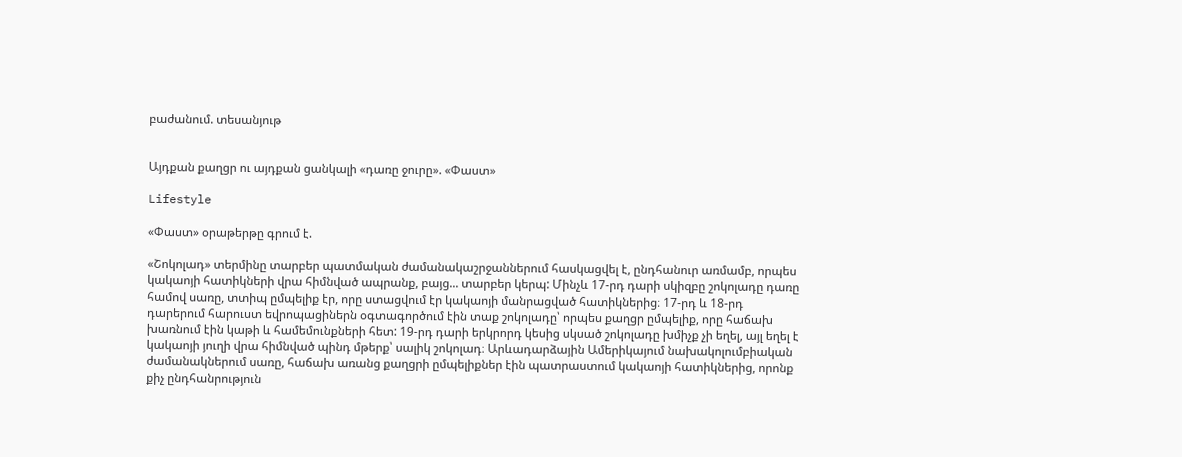բաժանում. տեսանյութ


Այդքան քաղցր ու այդքան ցանկալի «դառը ջուրը». «Փաստ»

Lifestyle

«Փաստ» օրաթերթը գրում է.

«Շոկոլադ» տերմինը տարբեր պատմական ժամանակաշրջաններում հասկացվել է, ընդհանուր առմամբ, որպես կակաոյի հատիկների վրա հիմնված ապրանք, բայց... տարբեր կերպ: Մինչև 17-րդ դարի սկիզբը շոկոլադը դառը համով սառը, տտիպ ըմպելիք էր, որը ստացվում էր կակաոյի մանրացված հատիկներից։ 17-րդ և 18-րդ դարերում հարուստ եվրոպացիներն օգտագործում էին տաք շոկոլադը՝ որպես քաղցր ըմպելիք, որը հաճախ խառնում էին կաթի և համեմունքների հետ: 19-րդ դարի երկրորդ կեսից սկսած շոկոլադը խմիչք չի եղել, այլ եղել է կակաոյի յուղի վրա հիմնված պինդ մթերք՝ սալիկ շոկոլադ։ Արևադարձային Ամերիկայում նախակոլումբիական ժամանակներում սառը, հաճախ առանց քաղցրի ըմպելիքներ էին պատրաստում կակաոյի հատիկներից, որոնք քիչ ընդհանրություն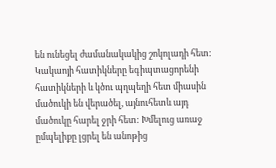են ունեցել ժամանակակից շոկոլադի հետ: Կակաոյի հատիկները եգիպտացորենի հատիկների և կծու պղպեղի հետ միասին մածուկի են վերածել, այնուհետև այդ մածուկը հարել ջրի հետ: Խմելուց առաջ ըմպելիքը լցրել են անոթից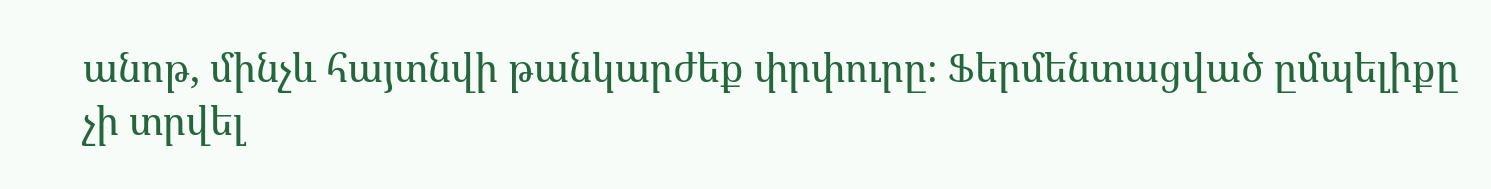անոթ, մինչև հայտնվի թանկարժեք փրփուրը։ Ֆերմենտացված ըմպելիքը չի տրվել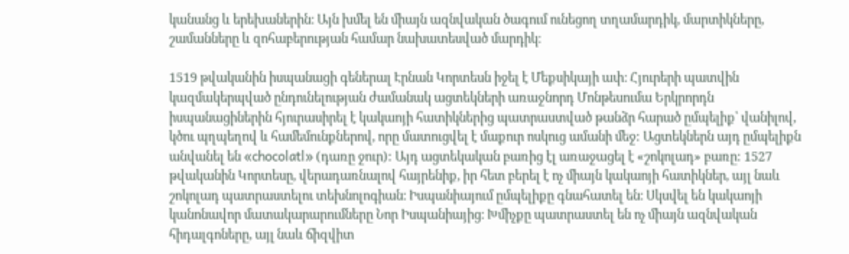կանանց և երեխաներին։ Այն խմել են միայն ազնվական ծագում ունեցող տղամարդիկ, մարտիկները, շամանները և զոհաբերության համար նախատեսված մարդիկ։

1519 թվականին իսպանացի գեներալ Էրնան Կորտեսն իջել է Մեքսիկայի ափ։ Հյուրերի պատվին կազմակերպված ընդունելության ժամանակ ացտեկների առաջնորդ Մոնթեսումա Երկրորդն իսպանացիներին հյուրասիրել է կակաոյի հատիկներից պատրաստված թանձր հարած ըմպելիք՝ վանիլով, կծու պղպեղով և համեմունքներով, որը մատուցվել է մաքուր ոսկուց ամանի մեջ: Ացտեկներն այդ ըմպելիքն անվանել են «chocolatl» (դառը ջուր): Այդ ացտեկական բառից էլ առաջացել է «շոկոլադ» բառը: 1527 թվականին Կորտեսը, վերադառնալով հայրենիք, իր հետ բերել է ոչ միայն կակաոյի հատիկներ, այլ նաև շոկոլադ պատրաստելու տեխնոլոգիան։ Իսպանիայում ըմպելիքը գնահատել են։ Սկսվել են կակաոյի կանոնավոր մատակարարումները Նոր Իսպանիայից։ Խմիչքը պատրաստել են ոչ միայն ազնվական հիդալգոները, այլ նաև ճիզվիտ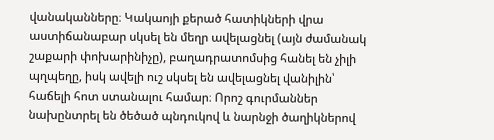վանականները։ Կակաոյի քերած հատիկների վրա աստիճանաբար սկսել են մեղր ավելացնել (այն ժամանակ շաքարի փոխարինիչը), բաղադրատոմսից հանել են չիլի պղպեղը, իսկ ավելի ուշ սկսել են ավելացնել վանիլին՝ հաճելի հոտ ստանալու համար։ Որոշ գուրմաններ նախընտրել են ծեծած պնդուկով և նարնջի ծաղիկներով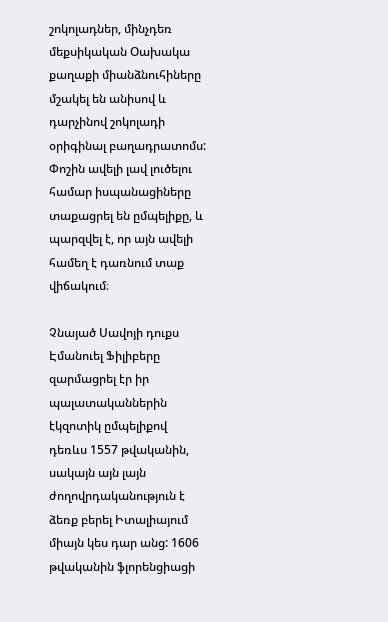շոկոլադներ, մինչդեռ մեքսիկական Օախակա քաղաքի միանձնուհիները մշակել են անիսով և դարչինով շոկոլադի օրիգինալ բաղադրատոմս: Փոշին ավելի լավ լուծելու համար իսպանացիները տաքացրել են ըմպելիքը, և պարզվել է, որ այն ավելի համեղ է դառնում տաք վիճակում։

Չնայած Սավոյի դուքս Էմանուել Ֆիլիբերը զարմացրել էր իր պալատականներին էկզոտիկ ըմպելիքով դեռևս 1557 թվականին, սակայն այն լայն ժողովրդականություն է ձեռք բերել Իտալիայում միայն կես դար անց: 1606 թվականին ֆլորենցիացի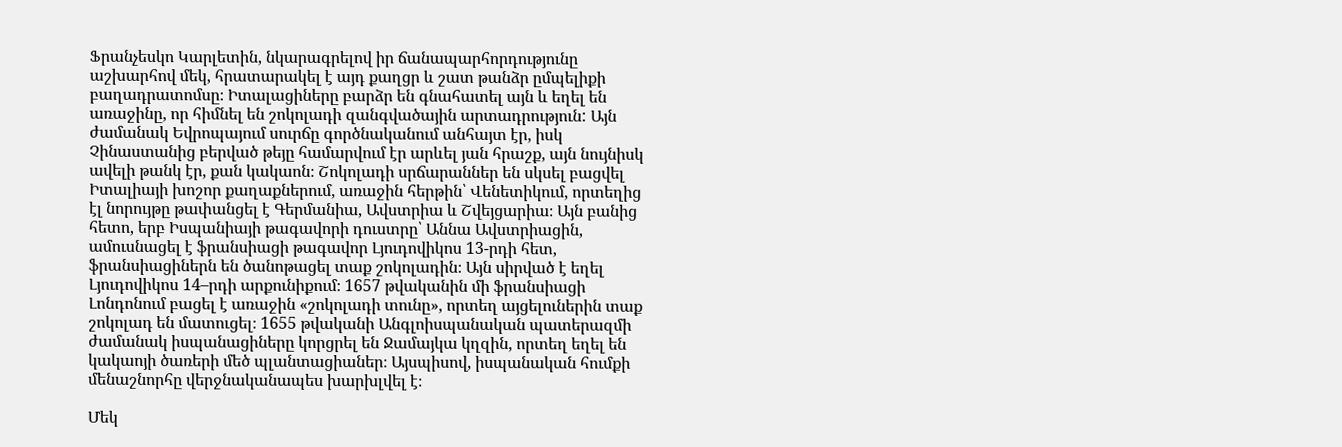Ֆրանչեսկո Կարլետին, նկարագրելով իր ճանապարհորդությունը աշխարհով մեկ, հրատարակել է այդ քաղցր և շատ թանձր ըմպելիքի բաղադրատոմսը։ Իտալացիները բարձր են գնահատել այն և եղել են առաջինը, որ հիմնել են շոկոլադի զանգվածային արտադրություն: Այն ժամանակ Եվրոպայում սուրճը գործնականում անհայտ էր, իսկ Չինաստանից բերված թեյը համարվում էր արևել յան հրաշք, այն նույնիսկ ավելի թանկ էր, քան կակաոն։ Շոկոլադի սրճարաններ են սկսել բացվել Իտալիայի խոշոր քաղաքներում, առաջին հերթին՝ Վենետիկում, որտեղից էլ նորույթը թափանցել է Գերմանիա, Ավստրիա և Շվեյցարիա։ Այն բանից հետո, երբ Իսպանիայի թագավորի դուստրը՝ Աննա Ավստրիացին, ամուսնացել է ֆրանսիացի թագավոր Լյուդովիկոս 13-րդի հետ, ֆրանսիացիներն են ծանոթացել տաք շոկոլադին։ Այն սիրված է եղել Լյուդովիկոս 14–րդի արքունիքում։ 1657 թվականին մի ֆրանսիացի Լոնդոնում բացել է առաջին «շոկոլադի տունը», որտեղ այցելուներին տաք շոկոլադ են մատուցել։ 1655 թվականի Անգլոիսպանական պատերազմի ժամանակ իսպանացիները կորցրել են Ջամայկա կղզին, որտեղ եղել են կակաոյի ծառերի մեծ պլանտացիաներ։ Այսպիսով, իսպանական հումքի մենաշնորհը վերջնականապես խարխլվել է։

Մեկ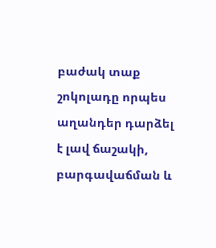բաժակ տաք շոկոլադը որպես աղանդեր դարձել է լավ ճաշակի, բարգավաճման և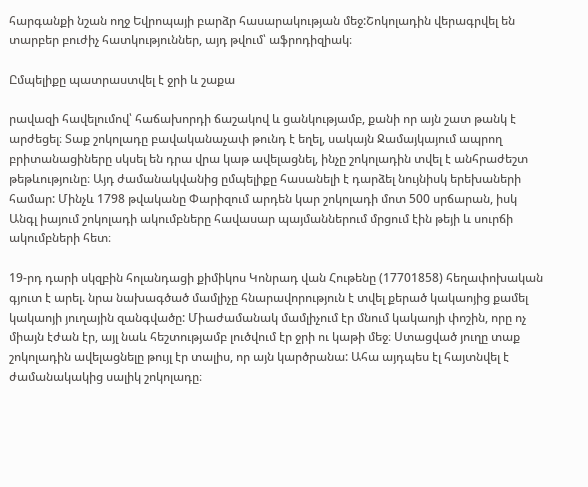հարգանքի նշան ողջ Եվրոպայի բարձր հասարակության մեջ:Շոկոլադին վերագրվել են տարբեր բուժիչ հատկություններ, այդ թվում՝ աֆրոդիզիակ։

Ըմպելիքը պատրաստվել է ջրի և շաքա

րավազի հավելումով՝ հաճախորդի ճաշակով և ցանկությամբ, քանի որ այն շատ թանկ է արժեցել։ Տաք շոկոլադը բավականաչափ թունդ է եղել, սակայն Ջամայկայում ապրող բրիտանացիները սկսել են դրա վրա կաթ ավելացնել, ինչը շոկոլադին տվել է անհրաժեշտ թեթևությունը։ Այդ ժամանակվանից ըմպելիքը հասանելի է դարձել նույնիսկ երեխաների համար: Մինչև 1798 թվականը Փարիզում արդեն կար շոկոլադի մոտ 500 սրճարան, իսկ Անգլ իայում շոկոլադի ակումբները հավասար պայմաններում մրցում էին թեյի և սուրճի ակումբների հետ։

19-րդ դարի սկզբին հոլանդացի քիմիկոս Կոնրադ վան Հութենը (17701858) հեղափոխական գյուտ է արել. նրա նախագծած մամլիչը հնարավորություն է տվել քերած կակաոյից քամել կակաոյի յուղային զանգվածը: Միաժամանակ մամլիչում էր մնում կակաոյի փոշին, որը ոչ միայն էժան էր, այլ նաև հեշտությամբ լուծվում էր ջրի ու կաթի մեջ։ Ստացված յուղը տաք շոկոլադին ավելացնելը թույլ էր տալիս, որ այն կարծրանա: Ահա այդպես էլ հայտնվել է ժամանակակից սալիկ շոկոլադը։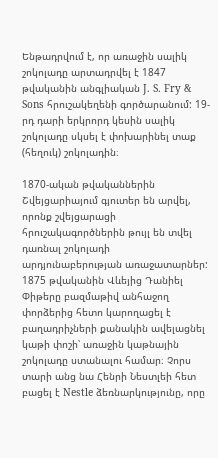Ենթադրվում է, որ առաջին սալիկ շոկոլադը արտադրվել է 1847 թվականին անգլիական J. S. Fry & Sons հրուշակեղենի գործարանում: 19-րդ դարի երկրորդ կեսին սալիկ շոկոլադը սկսել է փոխարինել տաք (հեղուկ) շոկոլադին։

1870-ական թվականներին Շվեյցարիայում գյուտեր են արվել, որոնք շվեյցարացի հրուշակագործներին թույլ են տվել դառնալ շոկոլադի արդյունաբերության առաջատարներ: 1875 թվականին Վևեյից Դանիել Փիթերը բազմաթիվ անհաջող փորձերից հետո կարողացել է բաղադրիչների քանակին ավելացնել կաթի փոշի՝ առաջին կաթնային շոկոլադը ստանալու համար։ Չորս տարի անց նա Հենրի Նեստլեի հետ բացել է Nestle ձեռնարկությունը, որը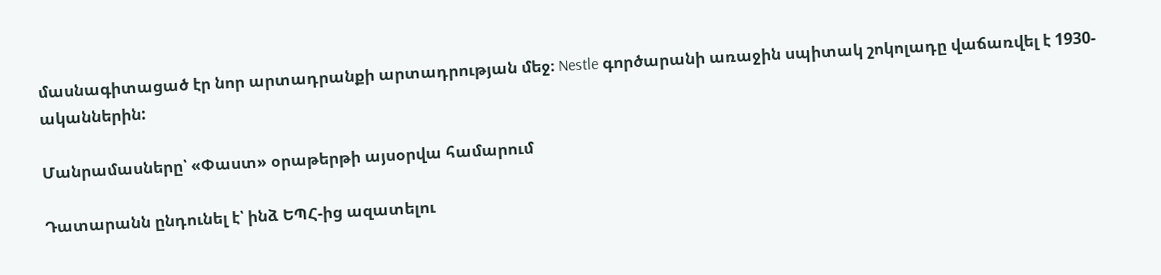մասնագիտացած էր նոր արտադրանքի արտադրության մեջ։ Nestle գործարանի առաջին սպիտակ շոկոլադը վաճառվել է 1930-ականներին:

Մանրամասները՝ «Փաստ» օրաթերթի այսօրվա համարում

Դատարանն ընդունել է՝ ինձ ԵՊՀ-ից ազատելու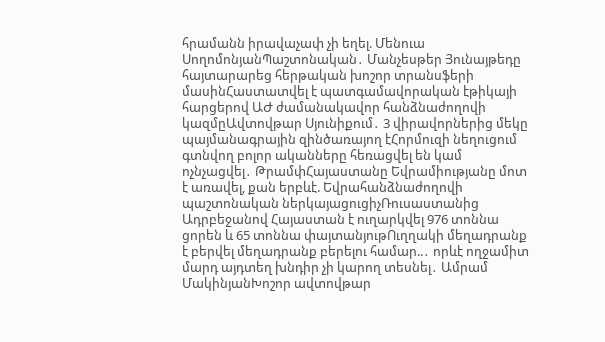հրամանն իրավաչափ չի եղել. Մենուա ՍողոմոնյանՊաշտոնական․ Մանչեսթեր Յունայթեդը հայտարարեց հերթական խոշոր տրանսֆերի մասինՀաստատվել է պատգամավորական էթիկայի հարցերով ԱԺ ժամանակավոր հանձնաժողովի կազմըԱվտովթար Սյունիքում․ 3 վիրավորներից մեկը պայմանագրային զինծառայող էՀորմուզի նեղուցում գտնվող բոլոր ականները հեռացվել են կամ ոչնչացվել․ ԹրամփՀայաստանը Եվրամիությանը մոտ է առավել, քան երբևէ. Եվրահանձնաժողովի պաշտոնական ներկայացուցիչՌուսաստանից Ադրբեջանով Հայաստան է ուղարկվել 976 տոննա ցորեն և 65 տոննա փայտանյութՈւղղակի մեղադրանք է բերվել մեղադրանք բերելու համար..․ որևէ ողջամիտ մարդ այդտեղ խնդիր չի կարող տեսնել․ Ամրամ ՄակինյանԽոշոր ավտովթար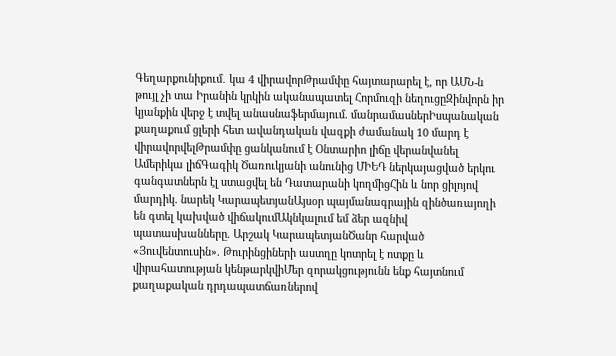Գեղարքունիքում․ կա 4 վիրավորԹրամփը հայտարարել է, որ ԱՄՆ-ն թույլ չի տա Իրանին կրկին ականապատել Հորմուզի նեղուցըԶինվորն իր կյանքին վերջ է տվել անասնաֆերմայում. մանրամասներԻսպանական քաղաքում ցլերի հետ ավանդական վազքի ժամանակ 10 մարդ է վիրավորվելԹրամփը ցանկանում է Օնտարիո լիճը վերանվանել Ամերիկա լիճԳագիկ Ծառուկյանի անունից ՄԻԵԴ ներկայացված երկու գանգատներն էլ ստացվել են Դատարանի կողմիցՀին և նոր ցիլոյով մարդիկ. նարեկ ԿարապետյանԱյսօր պայմանագրային զինծառայողի են գտել կախված վիճակումԱկնկալում եմ ձեր ազնիվ պատասխանները. Արշակ ԿարապետյանԾանր հարված «Յուվենտուսին». Թուրինցիների աստղը կոտրել է ոտքը և վիրահատության կենթարկվիՄեր զորակցությունն ենք հայտնում քաղաքական դրդապատճառներով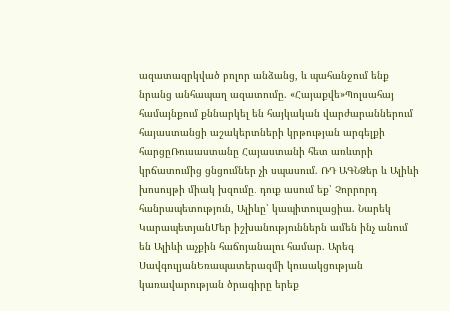ազատազրկված բոլոր անձանց, և պահանջում ենք նրանց անհապաղ ազատումը. «Հայաքվե»Պոլսահայ համայնքում քննարկել են հայկական վարժարաններում հայաստանցի աշակերտների կրթության արգելքի հարցըՌուսաստանը Հայաստանի հետ առևտրի կրճատումից ցնցումներ չի սպասում. ՌԴ ԱԳՆՁեր և Ալիևի խոսույթի միակ խզումը․ դուք ասում եք՝ Չորրորդ հանրապետություն, Ալիևը՝ կապիտուլացիա. Նարեկ ԿարապետյանՄեր իշխանություններն ամեն ինչ անում են Ալիևի աչքին հաճոյանալու համար. Արեգ ՍավգուլյանԵռապատերազմի կուսակցության կառավարության ծրագիրը երեք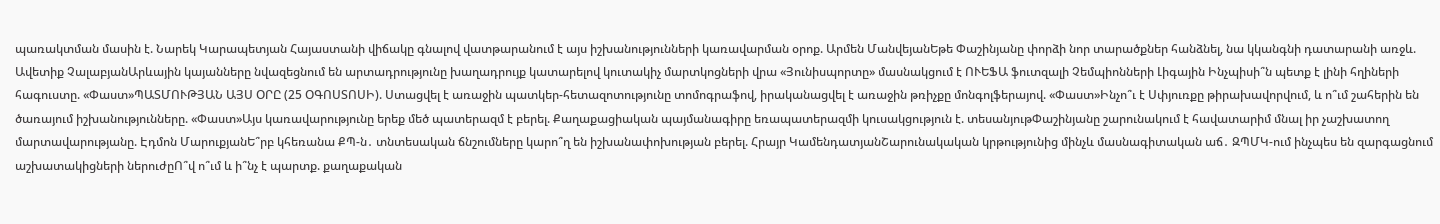պառակտման մասին է. Նարեկ Կարապետյան Հայաստանի վիճակը գնալով վատթարանում է այս իշխանությունների կառավարման օրոք. Արմեն ՄանվեյանԵթե Փաշինյանը փորձի նոր տարածքներ հանձնել, նա կկանգնի դատարանի առջև. Ավետիք ՉալաբյանԱրևային կայանները նվազեցնում են արտադրությունը խաղադրույք կատարելով կուտակիչ մարտկոցների վրա «Յունիսպորտը» մասնակցում է ՈՒԵՖԱ ֆուտզալի Չեմպիոնների Լիգային Ինչպիսի՞ն պետք է լինի հղիների հագուստը. «Փաստ»ՊԱՏՄՈՒԹՅԱՆ ԱՅՍ ՕՐԸ (25 ՕԳՈՍՏՈՍԻ). Ստացվել է առաջին պատկեր-հետազոտությունը տոմոգրաֆով, իրականացվել է առաջին թռիչքը մոնգոլֆերայով. «Փաստ»Ինչո՞ւ է Սփյուռքը թիրախավորվում, և ո՞ւմ շահերին են ծառայում իշխանությունները. «Փաստ»Այս կառավարությունը երեք մեծ պատերազմ է բերել. Քաղաքացիական պայմանագիրը եռապատերազմի կուսակցություն է. տեսանյութՓաշինյանը շարունակում է հավատարիմ մնալ իր չաշխատող մարտավարությանը. Էդմոն ՄարուքյանԵ՞րբ կհեռանա ՔՊ-ն․ տնտեսական ճնշումները կարո՞ղ են իշխանափոխության բերել. Հրայր ԿամենդատյանՇարունակական կրթությունից մինչև մասնագիտական աճ․ ԶՊՄԿ-ում ինչպես են զարգացնում աշխատակիցների ներուժըՈ՞վ ո՞ւմ և ի՞նչ է պարտք. քաղաքական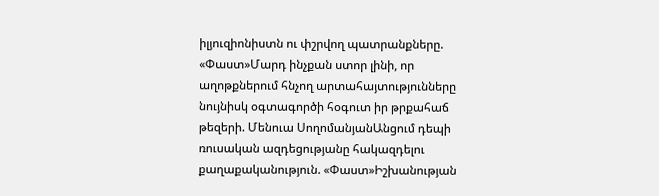իլյուզիոնիստն ու փշրվող պատրանքները. «Փաստ»Մարդ ինչքան ստոր լինի, որ աղոթքներում հնչող արտահայտությունները նույնիսկ օգտագործի հօգուտ իր թրքահաճ թեզերի. Մենուա ՍողոմանյանԱնցում դեպի ռուսական ազդեցությանը հակազդելու քաղաքականություն. «Փաստ»Իշխանության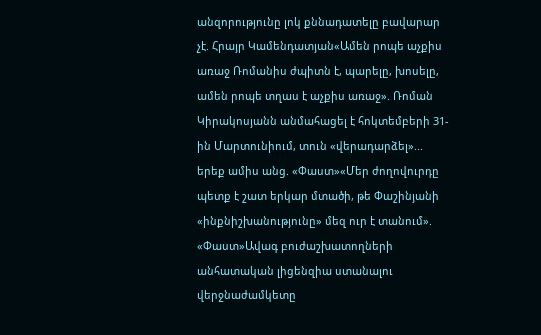անզորությունը լոկ քննադատելը բավարար չէ. Հրայր Կամենդատյան«Ամեն րոպե աչքիս առաջ Ռոմանիս ժպիտն է, պարելը, խոսելը, ամեն րոպե տղաս է աչքիս առաջ». Ռոման Կիրակոսյանն անմահացել է հոկտեմբերի 31-ին Մարտունիում, տուն «վերադարձել»... երեք ամիս անց. «Փաստ»«Մեր ժողովուրդը պետք է շատ երկար մտածի, թե Փաշինյանի «ինքնիշխանությունը» մեզ ուր է տանում». «Փաստ»Ավագ բուժաշխատողների անհատական լիցենզիա ստանալու վերջնաժամկետը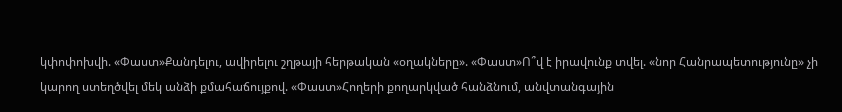կփոփոխվի. «Փաստ»Քանդելու, ավիրելու շղթայի հերթական «օղակները». «Փաստ»Ո՞վ է իրավունք տվել. «նոր Հանրապետությունը» չի կարող ստեղծվել մեկ անձի քմահաճույքով. «Փաստ»Հողերի քողարկված հանձնում, անվտանգային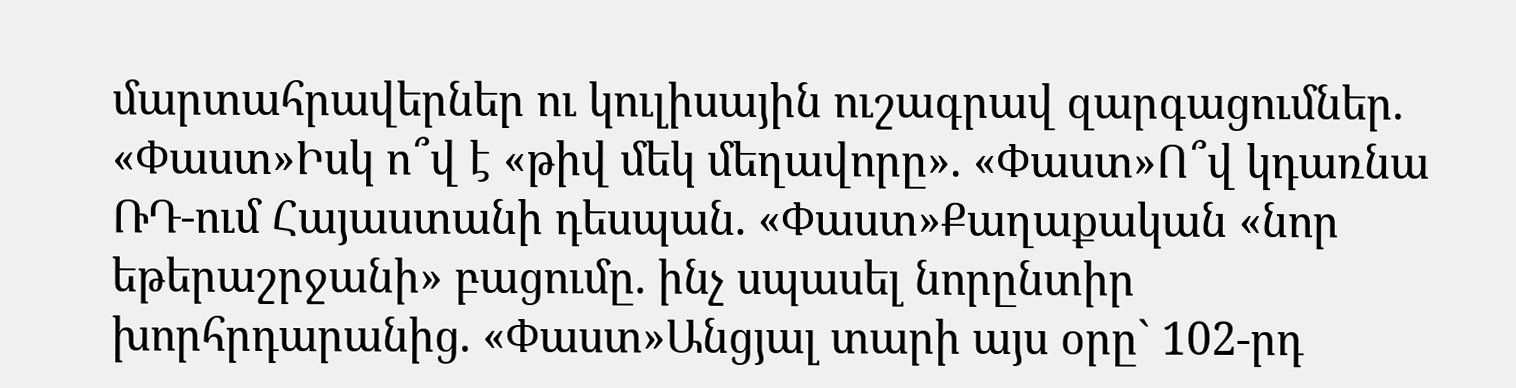մարտահրավերներ ու կուլիսային ուշագրավ զարգացումներ. «Փաստ»Իսկ ո՞վ է «թիվ մեկ մեղավորը». «Փաստ»Ո՞վ կդառնա ՌԴ-ում Հայաստանի դեսպան. «Փաստ»Քաղաքական «նոր եթերաշրջանի» բացումը. ինչ սպասել նորընտիր խորհրդարանից. «Փաստ»Անցյալ տարի այս օրը` 102-րդ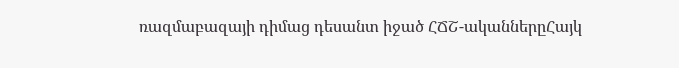ռազմաբազայի դիմաց դեսանտ իջած ՀՃՇ-ականներըՀայկ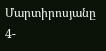Մարտիրոսյանը 4-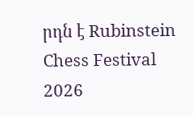րդն է Rubinstein Chess Festival 2026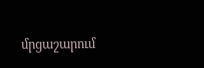մրցաշարում